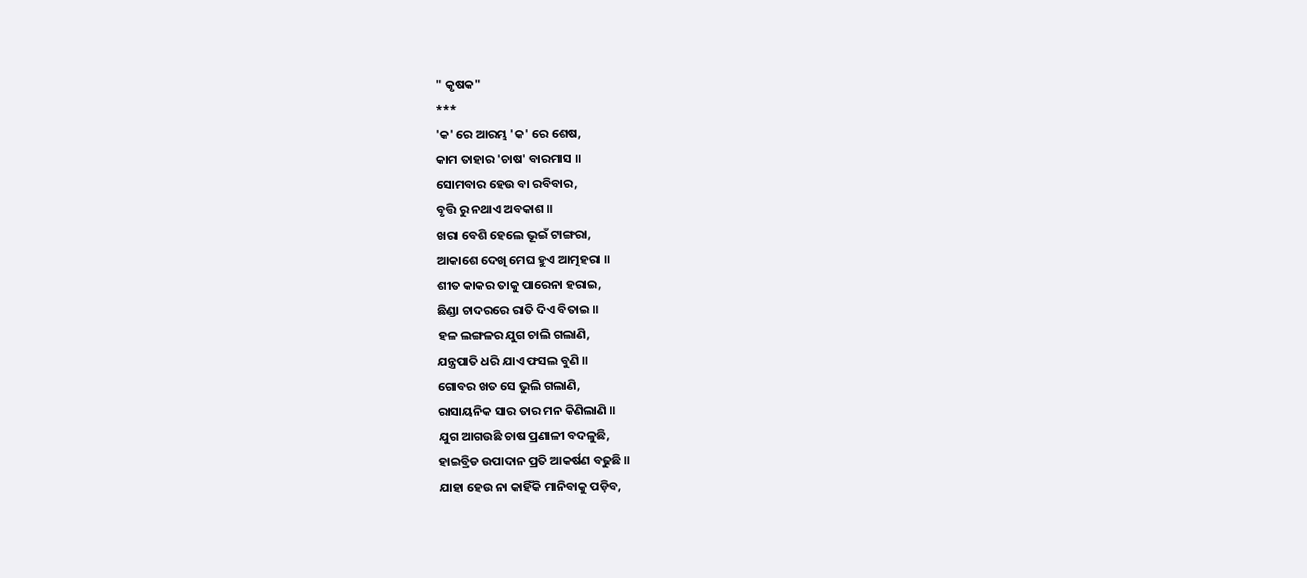" କୃଷକ"
***
'କ' ରେ ଆରମ୍ଭ 'କ' ରେ ଶେଷ,
କାମ ତାହାର 'ଚାଷ' ବାରମାସ ॥
ସୋମବାର ହେଉ ବା ରବିବାର,
ବୃତ୍ତି ରୁ ନଥାଏ ଅବକାଶ ॥
ଖରା ବେଶି ହେଲେ ଭୂଇଁ ଟାଙ୍ଗରା,
ଆକାଶେ ଦେଖି ମେଘ ହୁଏ ଆତ୍ମହରା ॥
ଶୀତ କାକର ତାକୁ ପାରେନା ହରାଇ,
ଛିଣ୍ଡା ଚାଦରରେ ରାତି ଦିଏ ବିତାଇ ॥
ହଳ ଲଙ୍ଗଳର ଯୁଗ ଚାଲି ଗଲାଣି,
ଯନ୍ତ୍ରପାତି ଧରି ଯାଏ ଫସଲ ବୁଣି ॥
ଗୋବର ଖତ ସେ ଭୁଲି ଗଲାଣି,
ରାସାୟନିକ ସାର ତାର ମନ କିଣିଲାଣି ॥
ଯୁଗ ଆଗଉଛି ଚାଷ ପ୍ରଣାଳୀ ବଦଳୁଛି,
ହାଇବ୍ରିଡ ଉପାଦାନ ପ୍ରତି ଆକର୍ଷଣ ବଢୁଛି ॥
ଯାହା ହେଉ ନା କାହିଁକି ମାନିବାକୁ ପଡ଼ିବ,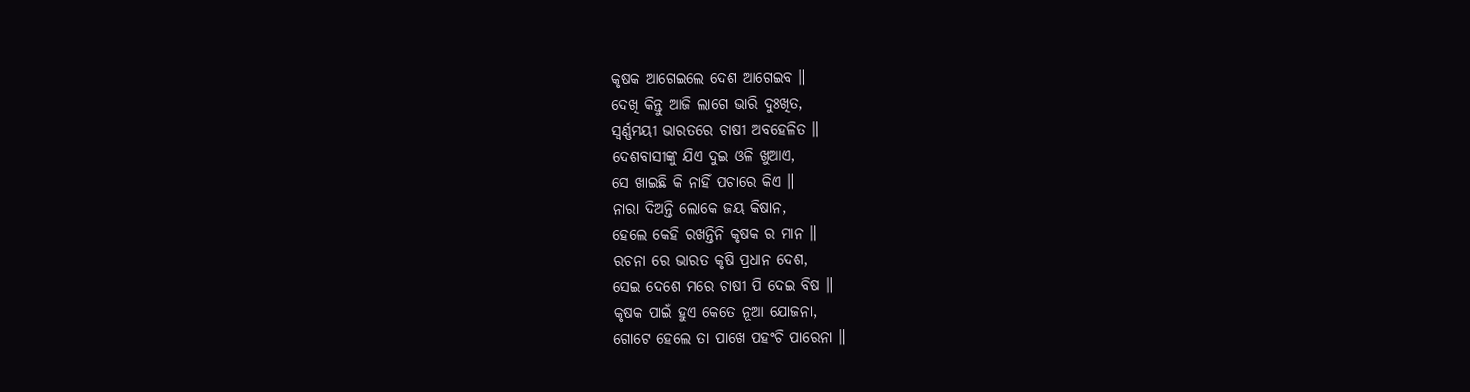କୃଷକ ଆଗେଇଲେ ଦେଶ ଆଗେଇବ ॥
ଦେଖି କିନ୍ତୁ ଆଜି ଲାଗେ ଭାରି ଦୁଃଖିତ,
ସ୍ଵର୍ଣ୍ଣମୟୀ ଭାରତରେ ଚାଷୀ ଅବହେଳିତ ॥
ଦେଶବାସୀଙ୍କୁ ଯିଏ ଦୁଇ ଓଳି ଖୁଆଏ,
ସେ ଖାଇଛି କି ନାହିଁ ପଚାରେ କିଏ ॥
ନାରା ଦିଅନ୍ତି ଲୋକେ ଜୟ କିଷାନ,
ହେଲେ କେହି ରଖନ୍ତିନି କୃଷକ ର ମାନ ॥
ରଚନା ରେ ଭାରତ କୃଷି ପ୍ରଧାନ ଦେଶ,
ସେଇ ଦେଶେ ମରେ ଚାଷୀ ପି ଦେଇ ବିଷ ॥
କୃଷକ ପାଇଁ ହୁଏ କେତେ ନୂଆ ଯୋଜନା,
ଗୋଟେ ହେଲେ ତା ପାଖେ ପହଂଚି ପାରେନା ॥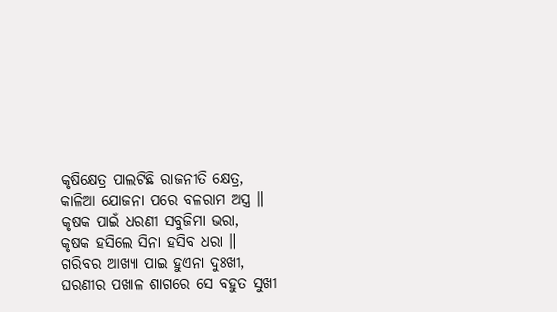କୃଷିକ୍ଷେତ୍ର ପାଲଟିଛି ରାଜନୀତି କ୍ଷେତ୍ର,
କାଳିଆ ଯୋଜନା ପରେ ବଳରାମ ଅସ୍ତ୍ର ॥
କୃଷକ ପାଇଁ ଧରଣୀ ସବୁଜିମା ଭରା,
କୃଷକ ହସିଲେ ସିନା ହସିବ ଧରା ॥
ଗରିବର ଆଖ୍ୟା ପାଇ ହୁଏନା ଦୁଃଖୀ,
ଘରଣୀର ପଖାଳ ଶାଗରେ ସେ ବହୁତ ସୁଖୀ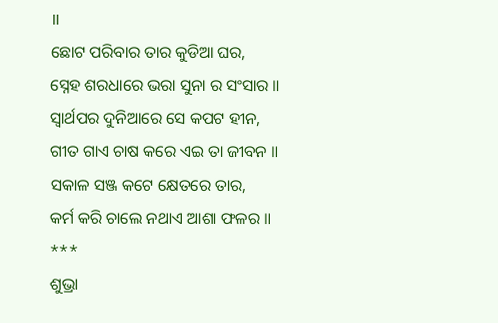॥
ଛୋଟ ପରିବାର ତାର କୁଡିଆ ଘର,
ସ୍ନେହ ଶରଧାରେ ଭରା ସୁନା ର ସଂସାର ॥
ସ୍ଵାର୍ଥପର ଦୁନିଆରେ ସେ କପଟ ହୀନ,
ଗୀତ ଗାଏ ଚାଷ କରେ ଏଇ ତା ଜୀବନ ॥
ସକାଳ ସଞ୍ଜ କଟେ କ୍ଷେତରେ ତାର,
କର୍ମ କରି ଚାଲେ ନଥାଏ ଆଶା ଫଳର ॥
***
ଶୁଭ୍ରା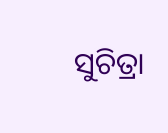ସୁଚିତ୍ରା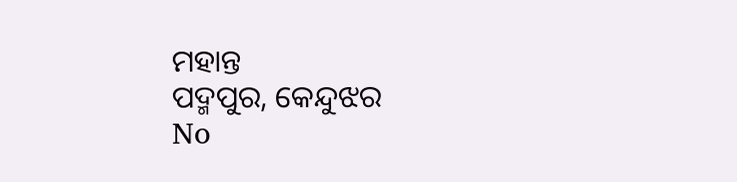ମହାନ୍ତ
ପଦ୍ମପୁର, କେନ୍ଦୁଝର
No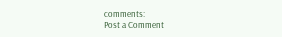comments:
Post a Comment